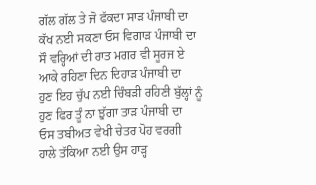ਗੱਲ ਗੱਲ ਤੇ ਜੋ ਫੱਕਦਾ ਸਾੜ ਪੰਜਾਬੀ ਦਾ
ਕੱਖ ਨਈ ਸਕਣਾ ਓਸ ਵਿਗਾੜ ਪੰਜਾਬੀ ਦਾ
ਸੌ ਵਰ੍ਹਿਆਂ ਦੀ ਰਾਤ ਮਗਰ ਵੀ ਸੂਰਜ ਏ
ਆਕੇ ਰਹਿਣਾ ਦਿਨ ਦਿਹਾੜ ਪੰਜਾਬੀ ਦਾ
ਹੁਣ ਇਹ ਚੁੱਪ ਨਈ ਚਿੰਬੜੀ ਰਹਿਣੀ ਬੁੱਲ੍ਹਾਂ ਨੂੰ
ਹੁਣ ਫਿਰ ਤੂੰ ਨਾ ਝੁੱਗਾ ਤਾੜ ਪੰਜਾਬੀ ਦਾ
ਓਸ ਤਬੀਅਤ ਵੇਖੀ ਚੇਤਰ ਪੋਹ ਵਰਗੀ
ਹਾਲੇ ਤੱਕਿਆ ਨਈ ਉਸ ਹਾੜ੍ਹ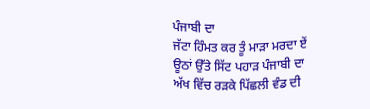ਪੰਜਾਬੀ ਦਾ
ਜੱਟਾ ਹਿੰਮਤ ਕਰ ਤੂੰ ਮਾੜਾ ਮਰਦਾ ਏਂ
ਊਠਾਂ ਉੱਤੇ ਸਿੱਟ ਪਹਾੜ ਪੰਜਾਬੀ ਦਾ
ਅੱਖ ਵਿੱਚ ਰੜਕੇ ਪਿੱਛਲੀ ਵੰਡ ਦੀ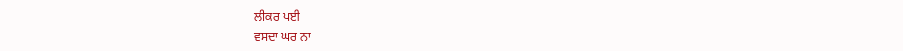ਲੀਕਰ ਪਈ
ਵਸਦਾ ਘਰ ਨਾ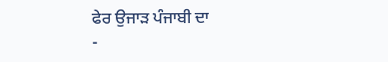ਫੇਰ ਉਜਾੜ ਪੰਜਾਬੀ ਦਾ
-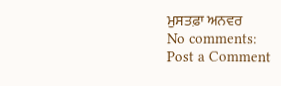ਮੁਸਤਫ਼ਾ ਅਨਵਰ
No comments:
Post a Comment